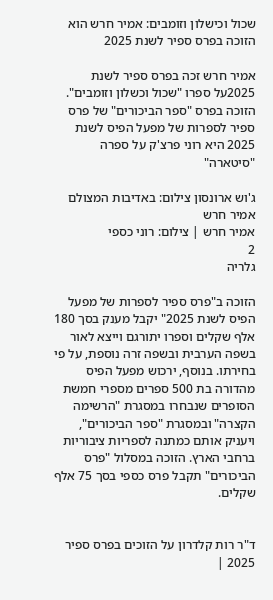שכול וכישלון וזומבים: אמיר חרש הוא הזוכה בפרס ספיר לשנת 2025

אמיר חרש זכה בפרס ספיר לשנת 2025על ספרו "שכול וכשלון וזומבים". הזוכה בפרס "ספר הביכורים" של פרס ספיר לספרות של מפעל הפיס לשנת 2025 היא רוני פרצ'ק על ספרה "סיטארה"

ג'וש ארונסון צילום: באדיבות המצולם
אמיר חרש
אמיר חרש | צילום: רוני כספי
2
גלריה

הזוכה ב"פרס ספיר לספרות של מפעל הפיס לשנת 2025" יקבל מענק בסך 180 אלף שקלים וספרו יתורגם וייצא לאור בשפה הערבית ובשפה זרה נוספת, על פי בחירתו. בנוסף, ירכוש מפעל הפיס מהדורה בת 500 ספרים מספרי חמשת הסופרים שנבחרו במסגרת "הרשימה הקצרה" ובמסגרת "ספר הביכורים", ויעניק אותם כמתנה לספריות ציבוריות ברחבי הארץ. הזוכה במסלול "פרס הביכורים" תקבל פרס כספי בסך 75 אלף שקלים.


ד"ר רות קלדרון על הזוכים בפרס ספיר 2025 |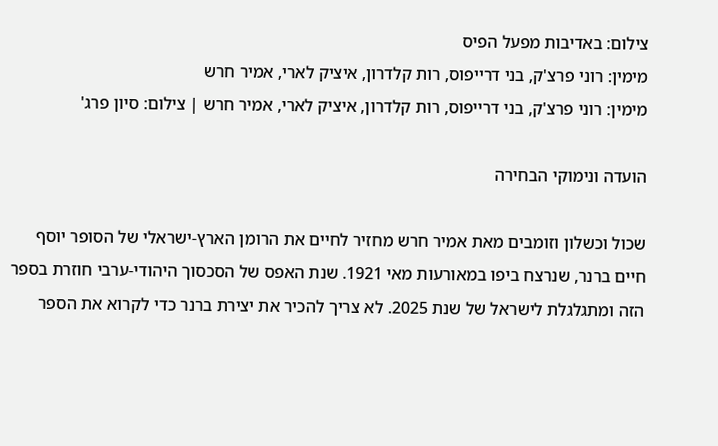צילום: באדיבות מפעל הפיס
מימין: רוני פרצ'ק, בני דרייפוס, רות קלדרון, איציק לארי, אמיר חרש
מימין: רוני פרצ'ק, בני דרייפוס, רות קלדרון, איציק לארי, אמיר חרש | צילום: סיון פרג'

הועדה ונימוקי הבחירה

שכול וכשלון וזומבים מאת אמיר חרש מחזיר לחיים את הרומן הארץ-ישראלי של הסופר יוסף חיים ברנר, שנרצח ביפו במאורעות מאי 1921. שנת האפס של הסכסוך היהודי-ערבי חוזרת בספר הזה ומתגלגלת לישראל של שנת 2025. לא צריך להכיר את יצירת ברנר כדי לקרוא את הספר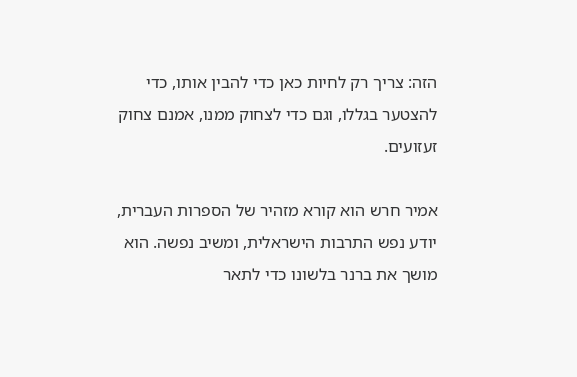הזה: צריך רק לחיות כאן כדי להבין אותו, כדי להצטער בגללו, וגם כדי לצחוק ממנו, אמנם צחוק זעזועים.

אמיר חרש הוא קורא מזהיר של הספרות העברית, יודע נפש התרבות הישראלית, ומשיב נפשה. הוא מושך את ברנר בלשונו כדי לתאר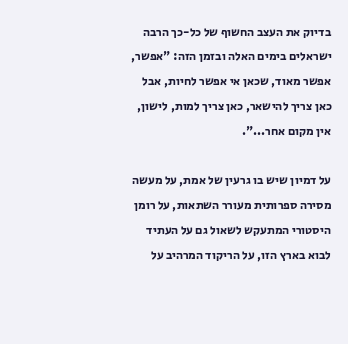בדיוק את העצב החשוף של כל-כך הרבה ישראלים בימים האלה ובזמן הזה: "אפשר, אפשר מאוד, שכאן אי אפשר לחיות, אבל כאן צריך להישאר, כאן צריך למות, לישון, אין מקום אחר...".

על דמיון שיש בו גרעין של אמת, על מעשה מסירה ספרותית מעורר השתאות, על רומן היסטורי המתעקש לשאול גם על העתיד לבוא בארץ הזו, על הריקוד המרהיב על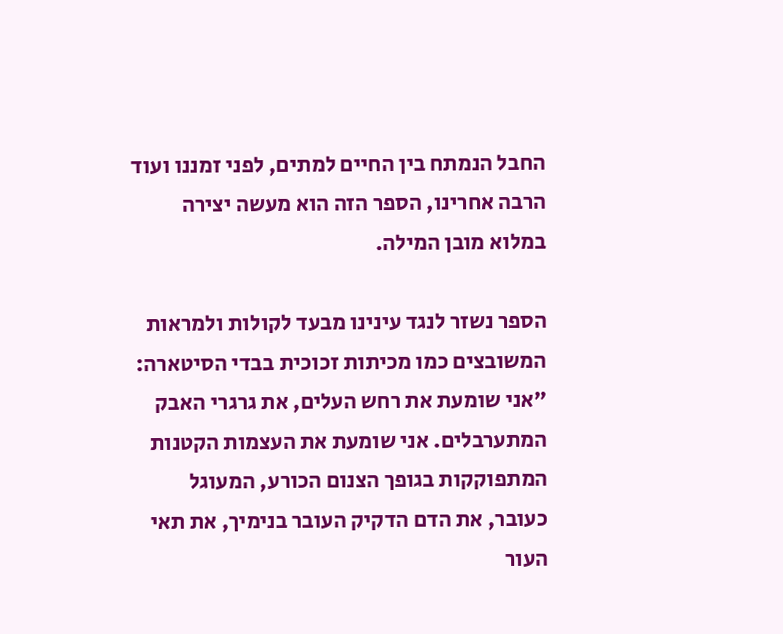החבל הנמתח בין החיים למתים, לפני זמננו ועוד הרבה אחרינו, הספר הזה הוא מעשה יצירה במלוא מובן המילה.

הספר נשזר לנגד עינינו מבעד לקולות ולמראות המשובצים כמו מכיתות זכוכית בבדי הסיטארה: "אני שומעת את רחש העלים, את גרגרי האבק המתערבלים. אני שומעת את העצמות הקטנות המתפוקקות בגופך הצנום הכורע, המעוגל כעובר, את הדם הדקיק העובר בנימיך, את תאי העור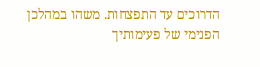הדרוכים עד התפצחות. משהו במהלכן הפנימי של פעימותיך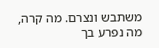משתבש ונצרם. מה קרה, מה נפרע בך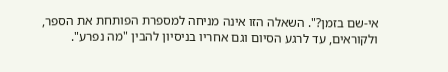אי-שם בזמן?". השאלה הזו אינה מניחה למספרת הפותחת את הספר, ולקוראים, עד לרגע הסיום וגם אחריו בניסיון להבין "מה נפרע".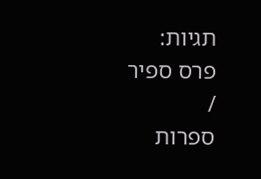תגיות:
פרס ספיר
/
ספרות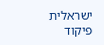ישראלית
פיקוד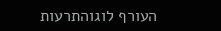העורף לוגוהתרעות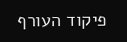פיקוד העורף